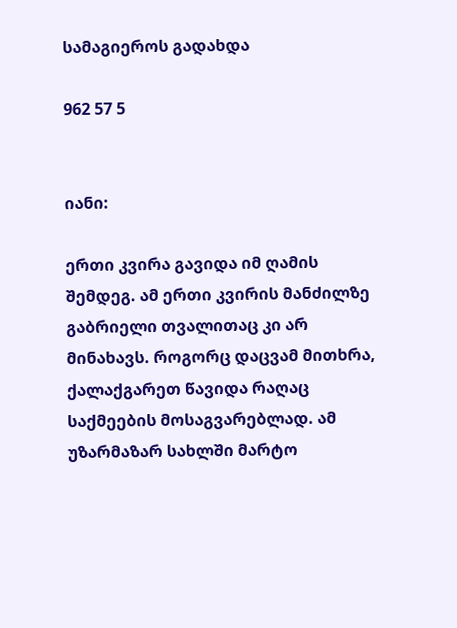სამაგიეროს გადახდა

962 57 5


იანი:

ერთი კვირა გავიდა იმ ღამის შემდეგ. ამ ერთი კვირის მანძილზე გაბრიელი თვალითაც კი არ მინახავს. როგორც დაცვამ მითხრა, ქალაქგარეთ წავიდა რაღაც საქმეების მოსაგვარებლად. ამ უზარმაზარ სახლში მარტო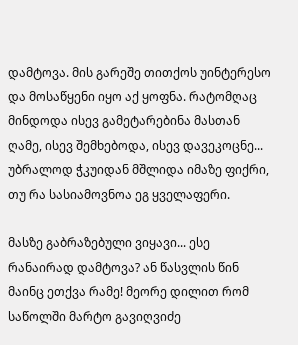დამტოვა. მის გარეშე თითქოს უინტერესო და მოსაწყენი იყო აქ ყოფნა. რატომღაც მინდოდა ისევ გამეტარებინა მასთან ღამე, ისევ შემხებოდა, ისევ დავეკოცნე... უბრალოდ ჭკუიდან მშლიდა იმაზე ფიქრი, თუ რა სასიამოვნოა ეგ ყველაფერი.

მასზე გაბრაზებული ვიყავი... ესე რანაირად დამტოვა? ან წასვლის წინ მაინც ეთქვა რამე! მეორე დილით რომ საწოლში მარტო გავიღვიძე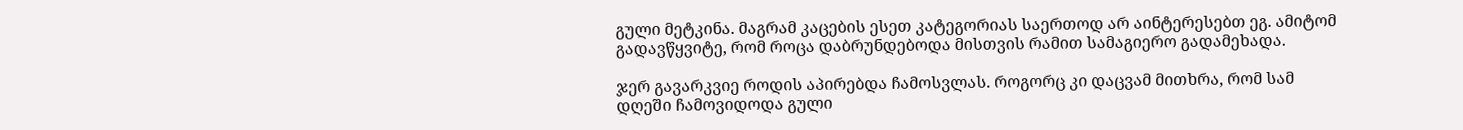გული მეტკინა. მაგრამ კაცების ესეთ კატეგორიას საერთოდ არ აინტერესებთ ეგ. ამიტომ გადავწყვიტე, რომ როცა დაბრუნდებოდა მისთვის რამით სამაგიერო გადამეხადა.

ჯერ გავარკვიე როდის აპირებდა ჩამოსვლას. როგორც კი დაცვამ მითხრა, რომ სამ დღეში ჩამოვიდოდა გული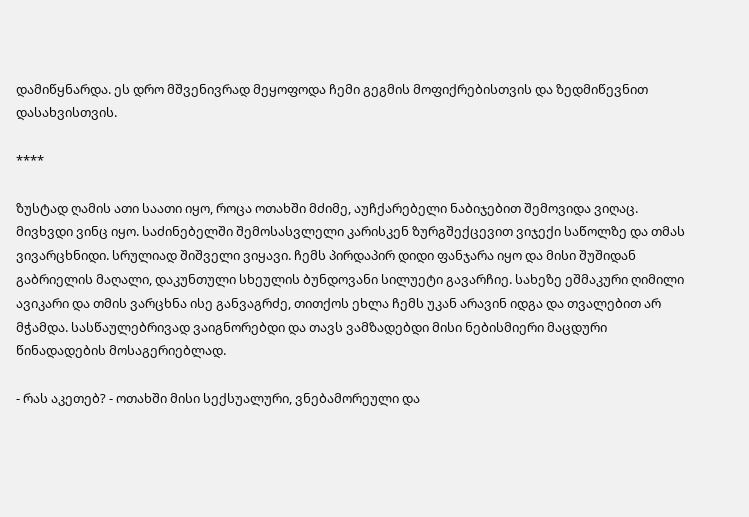დამიწყნარდა. ეს დრო მშვენივრად მეყოფოდა ჩემი გეგმის მოფიქრებისთვის და ზედმიწევნით დასახვისთვის.

****

ზუსტად ღამის ათი საათი იყო, როცა ოთახში მძიმე, აუჩქარებელი ნაბიჯებით შემოვიდა ვიღაც. მივხვდი ვინც იყო. საძინებელში შემოსასვლელი კარისკენ ზურგშექცევით ვიჯექი საწოლზე და თმას ვივარცხნიდი. სრულიად შიშველი ვიყავი. ჩემს პირდაპირ დიდი ფანჯარა იყო და მისი შუშიდან გაბრიელის მაღალი, დაკუნთული სხეულის ბუნდოვანი სილუეტი გავარჩიე. სახეზე ეშმაკური ღიმილი ავიკარი და თმის ვარცხნა ისე განვაგრძე, თითქოს ეხლა ჩემს უკან არავინ იდგა და თვალებით არ მჭამდა. სასწაულებრივად ვაიგნორებდი და თავს ვამზადებდი მისი ნებისმიერი მაცდური წინადადების მოსაგერიებლად.

- რას აკეთებ? - ოთახში მისი სექსუალური, ვნებამორეული და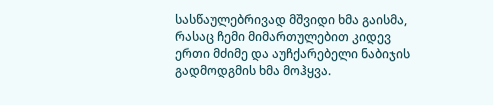სასწაულებრივად მშვიდი ხმა გაისმა, რასაც ჩემი მიმართულებით კიდევ ერთი მძიმე და აუჩქარებელი ნაბიჯის გადმოდგმის ხმა მოჰყვა.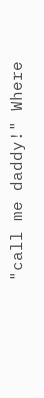"call me daddy!" Where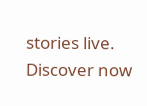stories live. Discover now